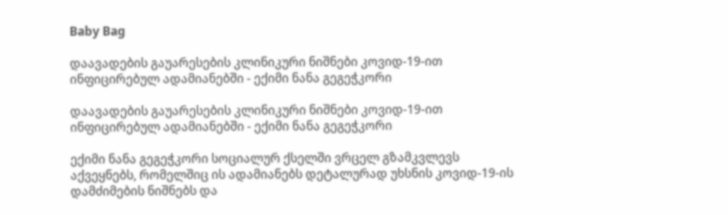Baby Bag

დაავადების გაუარესების კლინიკური ნიშნები კოვიდ-19-ით ინფიცირებულ ადამიანებში - ექიმი ნანა გეგეჭკორი

დაავადების გაუარესების კლინიკური ნიშნები კოვიდ-19-ით ინფიცირებულ ადამიანებში - ექიმი ნანა გეგეჭკორი

ექიმი ნანა გეგეჭკორი სოციალურ ქსელში ვრცელ გზამკვლევს აქვეყნებს, რომელშიც ის ადამიანებს დეტალურად უხსნის კოვიდ-19-ის დამძიმების ნიშნებს და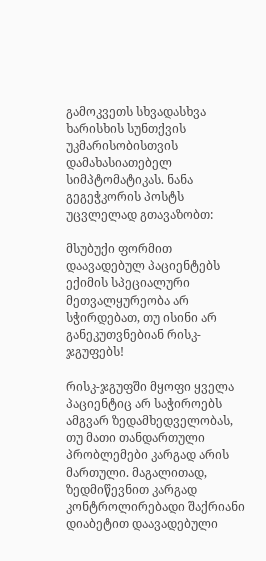გამოკვეთს სხვადასხვა ხარისხის სუნთქვის უკმარისობისთვის დამახასიათებელ სიმპტომატიკას. ნანა გეგეჭკორის პოსტს უცვლელად გთავაზობთ:

მსუბუქი ფორმით დაავადებულ პაციენტებს ექიმის სპეციალური მეთვალყურეობა არ სჭირდებათ, თუ ისინი არ განეკუთვნებიან რისკ-ჯგუფებს!

რისკ-ჯგუფში მყოფი ყველა პაციენტიც არ საჭიროებს ამგვარ ზედამხედველობას, თუ მათი თანდართული პრობლემები კარგად არის მართული. მაგალითად, ზედმიწევნით კარგად კონტროლირებადი შაქრიანი დიაბეტით დაავადებული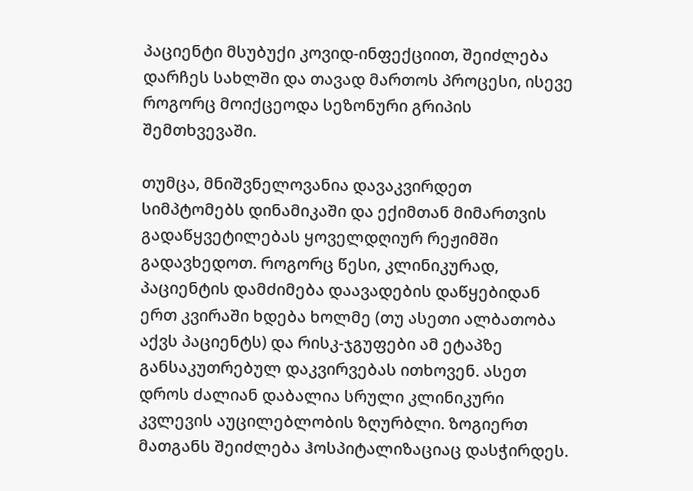პაციენტი მსუბუქი კოვიდ-ინფექციით, შეიძლება დარჩეს სახლში და თავად მართოს პროცესი, ისევე როგორც მოიქცეოდა სეზონური გრიპის შემთხვევაში.

თუმცა, მნიშვნელოვანია დავაკვირდეთ სიმპტომებს დინამიკაში და ექიმთან მიმართვის გადაწყვეტილებას ყოველდღიურ რეჟიმში გადავხედოთ. როგორც წესი, კლინიკურად, პაციენტის დამძიმება დაავადების დაწყებიდან ერთ კვირაში ხდება ხოლმე (თუ ასეთი ალბათობა აქვს პაციენტს) და რისკ-ჯგუფები ამ ეტაპზე განსაკუთრებულ დაკვირვებას ითხოვენ. ასეთ დროს ძალიან დაბალია სრული კლინიკური კვლევის აუცილებლობის ზღურბლი. ზოგიერთ მათგანს შეიძლება ჰოსპიტალიზაციაც დასჭირდეს.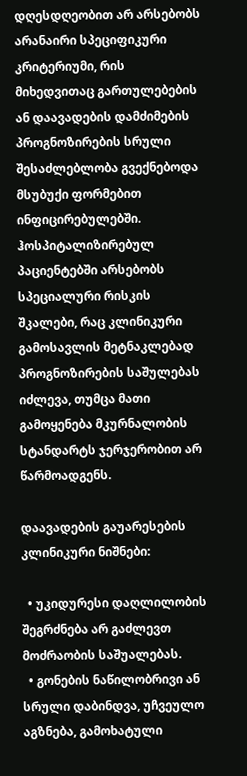დღესდღეობით არ არსებობს არანაირი სპეციფიკური კრიტერიუმი, რის მიხედვითაც გართულებების ან დაავადების დამძიმების პროგნოზირების სრული შესაძლებლობა გვექნებოდა მსუბუქი ფორმებით ინფიცირებულებში. ჰოსპიტალიზირებულ პაციენტებში არსებობს სპეციალური რისკის შკალები, რაც კლინიკური გამოსავლის მეტნაკლებად პროგნოზირების საშულებას იძლევა, თუმცა მათი გამოყენება მკურნალობის სტანდარტს ჯერჯერობით არ წარმოადგენს.

დაავადების გაუარესების კლინიკური ნიშნები:

  • უკიდურესი დაღლილობის შეგრძნება არ გაძლევთ მოძრაობის საშუალებას.
  • გონების ნაწილობრივი ან სრული დაბინდვა, უჩვეულო აგზნება, გამოხატული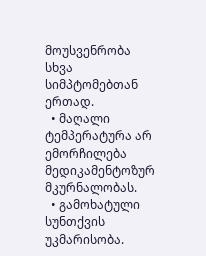მოუსვენრობა სხვა სიმპტომებთან ერთად.
  • მაღალი ტემპერატურა არ ემორჩილება მედიკამენტოზურ მკურნალობას.
  • გამოხატული სუნთქვის უკმარისობა.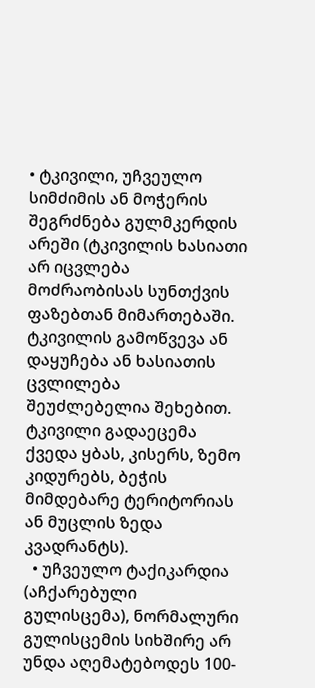• ტკივილი, უჩვეულო სიმძიმის ან მოჭერის შეგრძნება გულმკერდის არეში (ტკივილის ხასიათი არ იცვლება მოძრაობისას სუნთქვის ფაზებთან მიმართებაში. ტკივილის გამოწვევა ან დაყუჩება ან ხასიათის ცვლილება შეუძლებელია შეხებით. ტკივილი გადაეცემა ქვედა ყბას, კისერს, ზემო კიდურებს, ბეჭის მიმდებარე ტერიტორიას ან მუცლის ზედა კვადრანტს).
  • უჩვეულო ტაქიკარდია (აჩქარებული გულისცემა), ნორმალური გულისცემის სიხშირე არ უნდა აღემატებოდეს 100-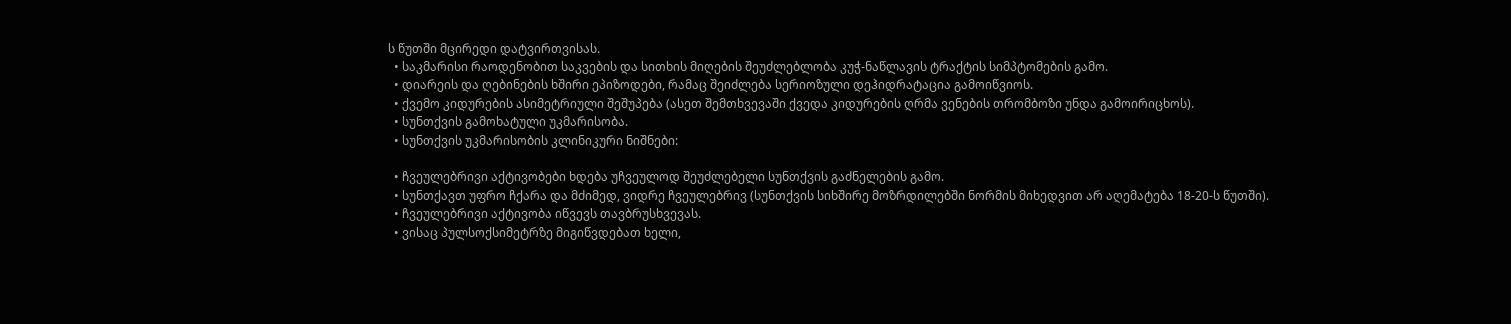ს წუთში მცირედი დატვირთვისას.
  • საკმარისი რაოდენობით საკვების და სითხის მიღების შეუძლებლობა კუჭ-ნაწლავის ტრაქტის სიმპტომების გამო.
  • დიარეის და ღებინების ხშირი ეპიზოდები, რამაც შეიძლება სერიოზული დეჰიდრატაცია გამოიწვიოს.
  • ქვემო კიდურების ასიმეტრიული შეშუპება (ასეთ შემთხვევაში ქვედა კიდურების ღრმა ვენების თრომბოზი უნდა გამოირიცხოს).
  • სუნთქვის გამოხატული უკმარისობა.
  • სუნთქვის უკმარისობის კლინიკური ნიშნები:

  • ჩვეულებრივი აქტივობები ხდება უჩვეულოდ შეუძლებელი სუნთქვის გაძნელების გამო.
  • სუნთქავთ უფრო ჩქარა და მძიმედ, ვიდრე ჩვეულებრივ (სუნთქვის სიხშირე მოზრდილებში ნორმის მიხედვით არ აღემატება 18-20-ს წუთში).
  • ჩვეულებრივი აქტივობა იწვევს თავბრუსხვევას.
  • ვისაც პულსოქსიმეტრზე მიგიწვდებათ ხელი,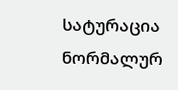სატურაცია ნორმალურ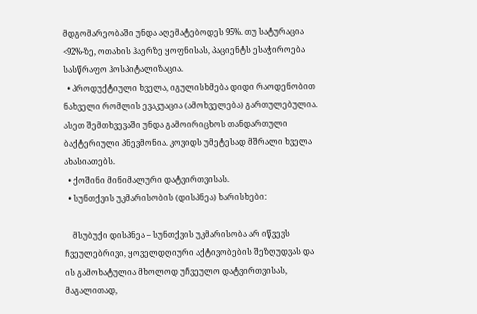მდგომარეობაში უნდა აღემატებოდეს 95%. თუ სატურაცია <92%-ზე, ოთახის ჰაერზე ყოფნისას, პაციენტს ესაჭიროება სასწრაფო ჰოსპიტალიზაცია.
  • პროდუქტიული ხველა, იგულისხმება დიდი რაოდენობით ნახველი რომლის ევაკუაცია (ამოხველება) გართულებულია. ასეთ შემთხვევაში უნდა გამოირიცხოს თანდართული ბაქტერიული პნევმონია. კოვიდს უმეტესად მშრალი ხველა ახასიათებს.
  • ქოშინი მინიმალური დატვირთვისას.
  • სუნთქვის უკმარისობის (დისპნეა) ხარისხები:

    მსუბუქი დისპნეა – სუნთქვის უკმარისობა არ იწვევს ჩვეულებრივი, ყოველდღიური აქტივობების შეზღუდვას და ის გამოხატულია მხოლოდ უჩვეულო დატვირთვისას, მაგალითად,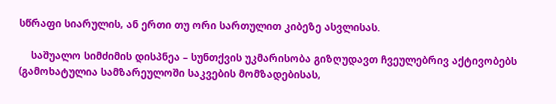სწრაფი სიარულის, ან ერთი თუ ორი სართულით კიბეზე ასვლისას.

    საშუალო სიმძიმის დისპნეა – სუნთქვის უკმარისობა გიზღუდავთ ჩვეულებრივ აქტივობებს (გამოხატულია სამზარეულოში საკვების მომზადებისას,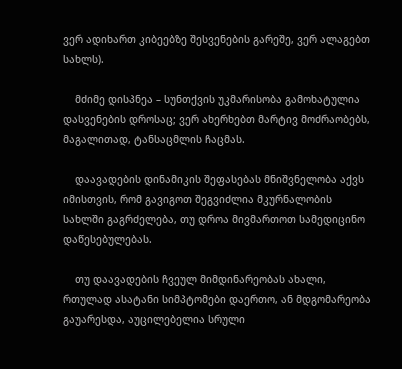ვერ ადიხართ კიბეებზე შესვენების გარეშე, ვერ ალაგებთ სახლს).

    მძიმე დისპნეა – სუნთქვის უკმარისობა გამოხატულია დასვენების დროსაც; ვერ ახერხებთ მარტივ მოძრაობებს, მაგალითად, ტანსაცმლის ჩაცმას.

    დაავადების დინამიკის შეფასებას მნიშვნელობა აქვს იმისთვის, რომ გავიგოთ შეგვიძლია მკურნალობის სახლში გაგრძელება, თუ დროა მივმართოთ სამედიცინო დაწესებულებას.

    თუ დაავადების ჩვეულ მიმდინარეობას ახალი, რთულად ასატანი სიმპტომები დაერთო, ან მდგომარეობა გაუარესდა, აუცილებელია სრული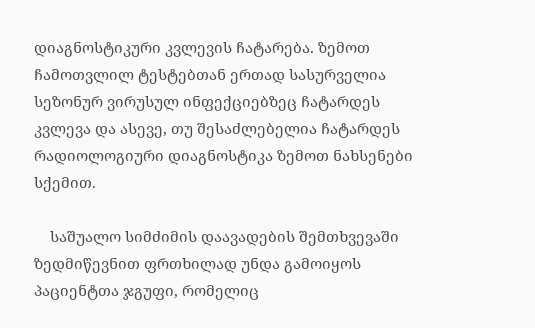დიაგნოსტიკური კვლევის ჩატარება. ზემოთ ჩამოთვლილ ტესტებთან ერთად სასურველია სეზონურ ვირუსულ ინფექციებზეც ჩატარდეს კვლევა და ასევე, თუ შესაძლებელია ჩატარდეს რადიოლოგიური დიაგნოსტიკა ზემოთ ნახსენები სქემით.

    საშუალო სიმძიმის დაავადების შემთხვევაში ზედმიწევნით ფრთხილად უნდა გამოიყოს პაციენტთა ჯგუფი, რომელიც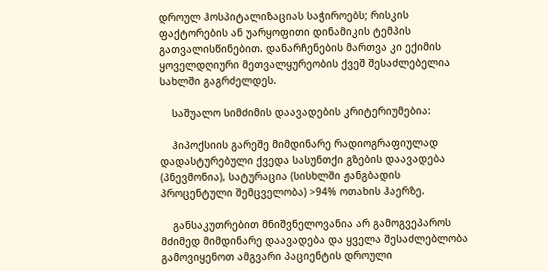დროულ ჰოსპიტალიზაციას საჭიროებს; რისკის ფაქტორების ან უარყოფითი დინამიკის ტემპის გათვალისწინებით. დანარჩენების მართვა კი ექიმის ყოველდღიური მეთვალყურეობის ქვეშ შესაძლებელია სახლში გაგრძელდეს.

    საშუალო სიმძიმის დაავადების კრიტერიუმებია:

    ჰიპოქსიის გარეშე მიმდინარე რადიოგრაფიულად დადასტურებული ქვედა სასუნთქი გზების დაავადება (პნევმონია), სატურაცია (სისხლში ჟანგბადის პროცენტული შემცველობა) >94% ოთახის ჰაერზე.

    განსაკუთრებით მნიშვნელოვანია არ გამოგვეპაროს მძიმედ მიმდინარე დაავადება და ყველა შესაძლებლობა გამოვიყენოთ ამგვარი პაციენტის დროული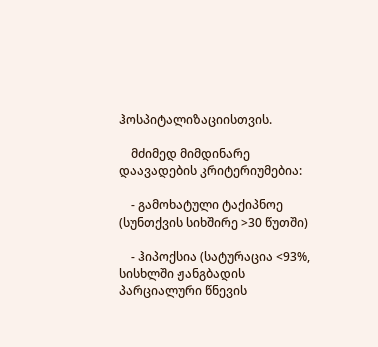ჰოსპიტალიზაციისთვის.

    მძიმედ მიმდინარე დაავადების კრიტერიუმებია:

    - გამოხატული ტაქიპნოე (სუნთქვის სიხშირე >30 წუთში)

    - ჰიპოქსია (სატურაცია <93%, სისხლში ჟანგბადის პარციალური წნევის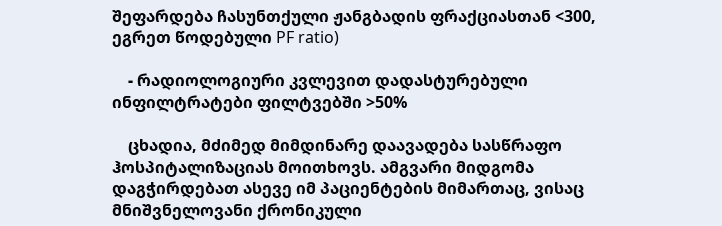შეფარდება ჩასუნთქული ჟანგბადის ფრაქციასთან <300, ეგრეთ წოდებული PF ratio)

    - რადიოლოგიური კვლევით დადასტურებული ინფილტრატები ფილტვებში >50%

    ცხადია, მძიმედ მიმდინარე დაავადება სასწრაფო ჰოსპიტალიზაციას მოითხოვს. ამგვარი მიდგომა დაგჭირდებათ ასევე იმ პაციენტების მიმართაც, ვისაც მნიშვნელოვანი ქრონიკული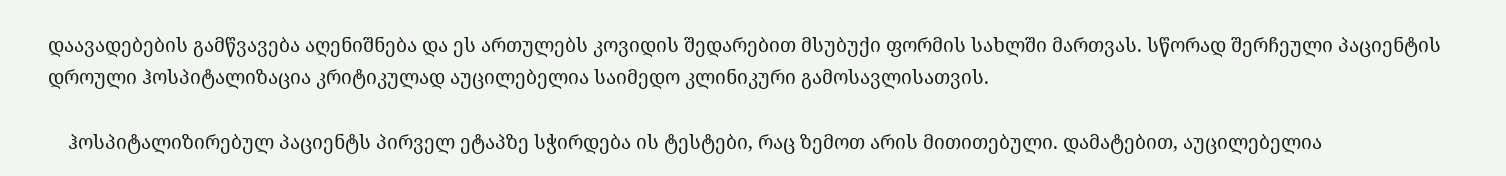დაავადებების გამწვავება აღენიშნება და ეს ართულებს კოვიდის შედარებით მსუბუქი ფორმის სახლში მართვას. სწორად შერჩეული პაციენტის დროული ჰოსპიტალიზაცია კრიტიკულად აუცილებელია საიმედო კლინიკური გამოსავლისათვის.

    ჰოსპიტალიზირებულ პაციენტს პირველ ეტაპზე სჭირდება ის ტესტები, რაც ზემოთ არის მითითებული. დამატებით, აუცილებელია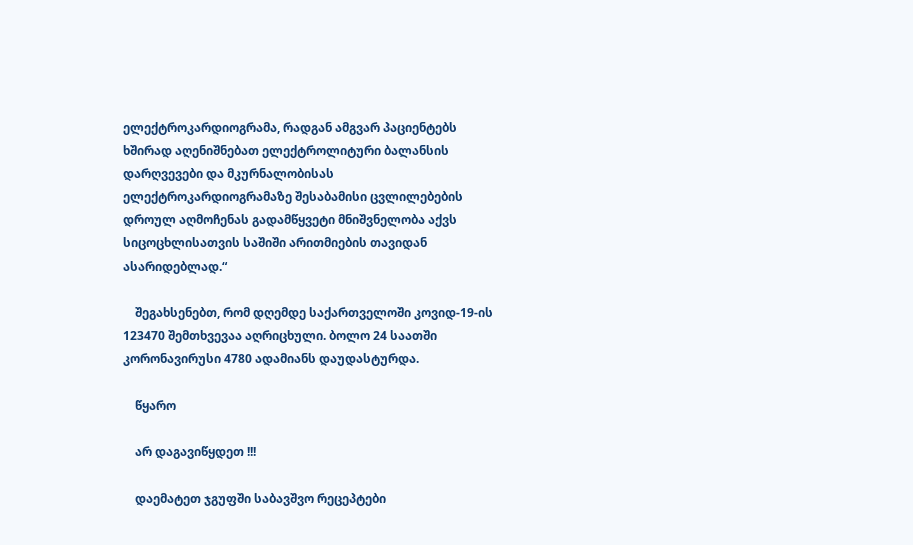ელექტროკარდიოგრამა, რადგან ამგვარ პაციენტებს ხშირად აღენიშნებათ ელექტროლიტური ბალანსის დარღვევები და მკურნალობისას ელექტროკარდიოგრამაზე შესაბამისი ცვლილებების დროულ აღმოჩენას გადამწყვეტი მნიშვნელობა აქვს სიცოცხლისათვის საშიში არითმიების თავიდან ასარიდებლად.“

    შეგახსენებთ, რომ დღემდე საქართველოში კოვიდ-19-ის 123470 შემთხვევაა აღრიცხული. ბოლო 24 საათში კორონავირუსი 4780 ადამიანს დაუდასტურდა.

    წყარო

    არ დაგავიწყდეთ !!!

    დაემატეთ ჯგუფში საბავშვო რეცეპტები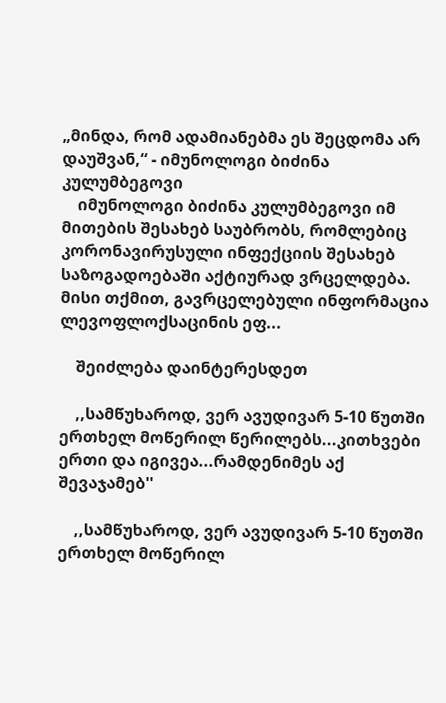„მინდა, რომ ადამიანებმა ეს შეცდომა არ დაუშვან,“ - იმუნოლოგი ბიძინა კულუმბეგოვი
    იმუნოლოგი ბიძინა კულუმბეგოვი იმ მითების შესახებ საუბრობს, რომლებიც კორონავირუსული ინფექციის შესახებ საზოგადოებაში აქტიურად ვრცელდება. მისი თქმით, გავრცელებული ინფორმაცია ლევოფლოქსაცინის ეფ...

    შეიძლება დაინტერესდეთ

    ,,სამწუხაროდ, ვერ ავუდივარ 5-10 წუთში ერთხელ მოწერილ წერილებს...კითხვები ერთი და იგივეა...რამდენიმეს აქ შევაჯამებ''

    ,,სამწუხაროდ, ვერ ავუდივარ 5-10 წუთში ერთხელ მოწერილ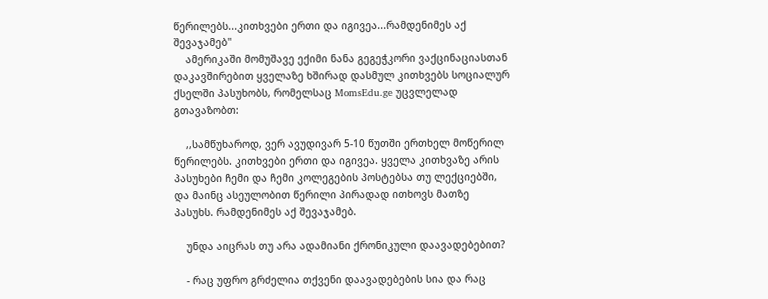წერილებს...კითხვები ერთი და იგივეა...რამდენიმეს აქ შევაჯამებ''
    ამერიკაში მომუშავე ექიმი ნანა გეგეჭკორი ვაქცინაციასთან დაკავშირებით ყველაზე ხშირად დასმულ კითხვებს სოციალურ ქსელში პასუხობს, რომელსაც MomsEdu.ge უცვლელად გთავაზობთ:

    ,,სამწუხაროდ, ვერ ავუდივარ 5-10 წუთში ერთხელ მოწერილ წერილებს. კითხვები ერთი და იგივეა. ყველა კითხვაზე არის პასუხები ჩემი და ჩემი კოლეგების პოსტებსა თუ ლექციებში, და მაინც ასეულობით წერილი პირადად ითხოვს მათზე პასუხს. რამდენიმეს აქ შევაჯამებ.

    უნდა აიცრას თუ არა ადამიანი ქრონიკული დაავადებებით?

    - რაც უფრო გრძელია თქვენი დაავადებების სია და რაც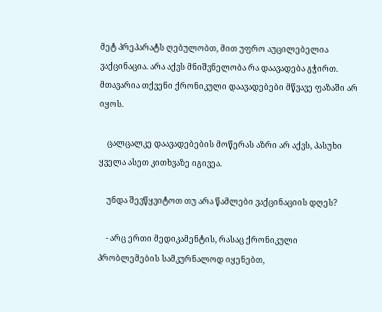მეტ პრეპარატს ღებულობთ, მით უფრო აუცილებელია ვაქცინაცია. არა აქვს მნიშვნელობა რა დაავადება გჭირთ. მთავარია თქვენი ქრონიკული დაავადებები მწვავე ფაზაში არ იყოს.

    ცალცალკე დაავადებების მოწერას აზრი არ აქვს, პასუხი ყველა ასეთ კითხვაზე იგივეა.

    უნდა შევწყვიტოთ თუ არა წამლები ვაქცინაციის დღეს?

    - არც ერთი მედიკამენტის, რასაც ქრონიკული პრობლემების სამკურნალოდ იყენებთ,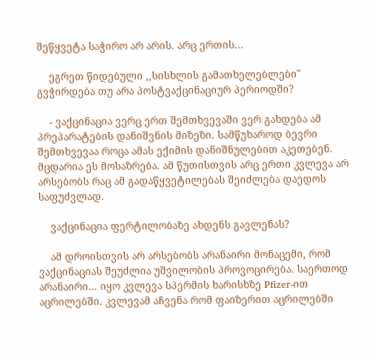შეწყვეტა საჭირო არ არის. არც ერთის...

    ეგრეთ წიდებული ,,სისხლის გამათხელებლები" გვჭირდება თუ არა პოსტვაქცინაციურ პერიოდში?

    - ვაქცინაცია ვერც ერთ შემთხვევაში ვერ გახდება ამ პრეპარატების დანიშვნის მიზეზი. სამწუხაროდ ბევრი შემთხვევაა როცა ამას ექიმის დანიშნულებით აკეთებენ. მცდარია ეს მოსაზრება. ამ წუთისთვის არც ერთი კვლევა არ არსებობს რაც ამ გადაწყვეტილებას შეიძლება დაედოს საფუძვლად.

    ვაქცინაცია ფერტილობაზე ახდენს გავლენას?

    ამ დროისთვის არ არსებობს არანაირი მონაცემი, რომ ვაქცინაციას შეუძლია უშვილობის პროვოცირება. საერთოდ არანაირი... იყო კვლევა სპერმის ხარისხზე Pfizer-ით აცრილებში. კვლევამ აჩვენა რომ ფაიზერით აცრილებში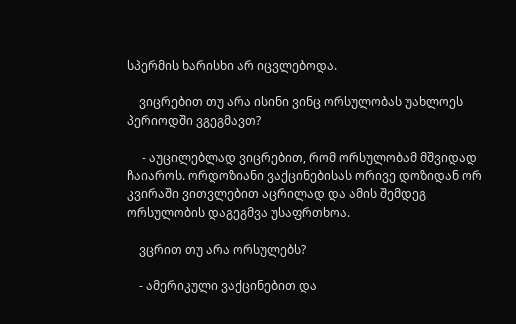სპერმის ხარისხი არ იცვლებოდა.

    ვიცრებით თუ არა ისინი ვინც ორსულობას უახლოეს პერიოდში ვგეგმავთ?

     - აუცილებლად ვიცრებით, რომ ორსულობამ მშვიდად ჩაიაროს. ორდოზიანი ვაქცინებისას ორივე დოზიდან ორ კვირაში ვითვლებით აცრილად და ამის შემდეგ ორსულობის დაგეგმვა უსაფრთხოა.

    ვცრით თუ არა ორსულებს?

    - ამერიკული ვაქცინებით და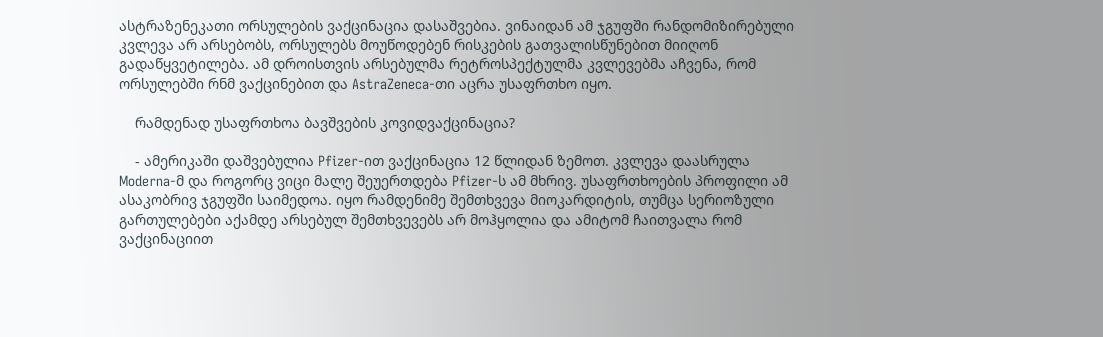ასტრაზენეკათი ორსულების ვაქცინაცია დასაშვებია. ვინაიდან ამ ჯგუფში რანდომიზირებული კვლევა არ არსებობს, ორსულებს მოუწოდებენ რისკების გათვალისწუნებით მიიღონ გადაწყვეტილება. ამ დროისთვის არსებულმა რეტროსპექტულმა კვლევებმა აჩვენა, რომ ორსულებში რნმ ვაქცინებით და AstraZeneca-თი აცრა უსაფრთხო იყო.

    რამდენად უსაფრთხოა ბავშვების კოვიდვაქცინაცია?

    - ამერიკაში დაშვებულია Pfizer-ით ვაქცინაცია 12 წლიდან ზემოთ. კვლევა დაასრულა Moderna-მ და როგორც ვიცი მალე შეუერთდება Pfizer-ს ამ მხრივ. უსაფრთხოების პროფილი ამ ასაკობრივ ჯგუფში საიმედოა. იყო რამდენიმე შემთხვევა მიოკარდიტის, თუმცა სერიოზული გართულებები აქამდე არსებულ შემთხვევებს არ მოჰყოლია და ამიტომ ჩაითვალა რომ ვაქცინაციით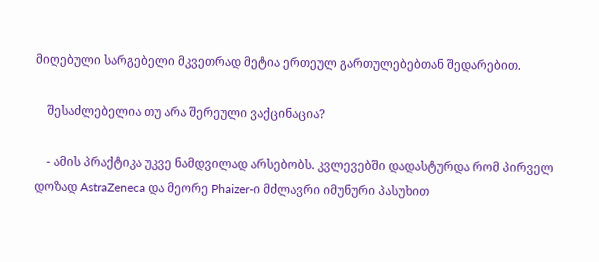მიღებული სარგებელი მკვეთრად მეტია ერთეულ გართულებებთან შედარებით.

    შესაძლებელია თუ არა შერეული ვაქცინაცია?

    - ამის პრაქტიკა უკვე ნამდვილად არსებობს. კვლევებში დადასტურდა რომ პირველ დოზად AstraZeneca და მეორე Phaizer-ი მძლავრი იმუნური პასუხით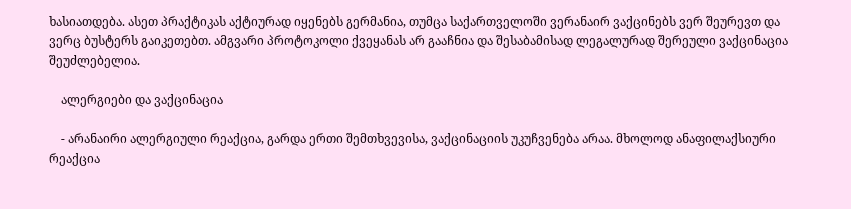ხასიათდება. ასეთ პრაქტიკას აქტიურად იყენებს გერმანია, თუმცა საქართველოში ვერანაირ ვაქცინებს ვერ შეურევთ და ვერც ბუსტერს გაიკეთებთ. ამგვარი პროტოკოლი ქვეყანას არ გააჩნია და შესაბამისად ლეგალურად შერეული ვაქცინაცია შეუძლებელია.

    ალერგიები და ვაქცინაცია

    - არანაირი ალერგიული რეაქცია, გარდა ერთი შემთხვევისა, ვაქცინაციის უკუჩვენება არაა. მხოლოდ ანაფილაქსიური რეაქცია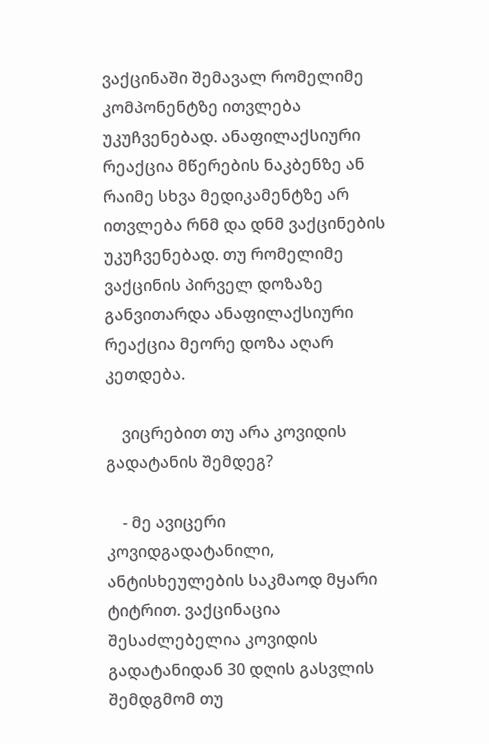ვაქცინაში შემავალ რომელიმე კომპონენტზე ითვლება უკუჩვენებად. ანაფილაქსიური რეაქცია მწერების ნაკბენზე ან რაიმე სხვა მედიკამენტზე არ ითვლება რნმ და დნმ ვაქცინების უკუჩვენებად. თუ რომელიმე ვაქცინის პირველ დოზაზე განვითარდა ანაფილაქსიური რეაქცია მეორე დოზა აღარ კეთდება.

    ვიცრებით თუ არა კოვიდის გადატანის შემდეგ?

    - მე ავიცერი კოვიდგადატანილი, ანტისხეულების საკმაოდ მყარი ტიტრით. ვაქცინაცია შესაძლებელია კოვიდის გადატანიდან 30 დღის გასვლის შემდგმომ თუ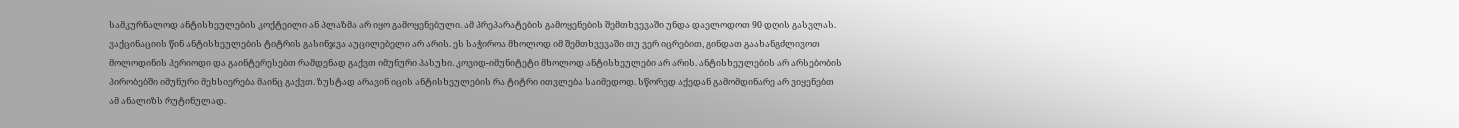სამკურნალოდ ანტისხეულების კოქტეილი ან პლაზმა არ იყო გამოყენებული. ამ პრეპარატების გამოყენების შემთხვევაში უნდა დაელოდოთ 90 დღის გასვლას. ვაქცინაციის წინ ანტისხეულების ტიტრის გასინჯვა აუცილებელი არ არის. ეს საჭიროა მხოლოდ იმ შემთხვევაში თუ ვერ იცრებით, გინდათ გაახანგძლივოთ მოლოდინის პერიოდი და გაინტერესებთ რამდენად გაქვთ იმუნური პასუხი. კოვიდ-იმუნიტეტი მხოლოდ ანტისხეულები არ არის. ანტისხეულების არ არსებობის პირობებში იმუნური მეხსიერება მაინც გაქვთ. ზუსტად არავინ იცის ანტისხეულების რა ტიტრი ითვლება საიმედოდ. სწორედ აქედან გამომდინარე არ ვიყენებთ ამ ანალიზს რუტინულად.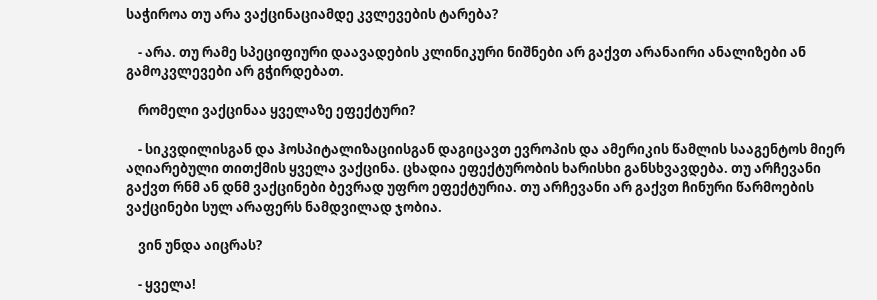საჭიროა თუ არა ვაქცინაციამდე კვლევების ტარება?

    - არა. თუ რამე სპეციფიური დაავადების კლინიკური ნიშნები არ გაქვთ არანაირი ანალიზები ან გამოკვლევები არ გჭირდებათ.

    რომელი ვაქცინაა ყველაზე ეფექტური?

    - სიკვდილისგან და ჰოსპიტალიზაციისგან დაგიცავთ ევროპის და ამერიკის წამლის სააგენტოს მიერ აღიარებული თითქმის ყველა ვაქცინა. ცხადია ეფექტურობის ხარისხი განსხვავდება. თუ არჩევანი გაქვთ რნმ ან დნმ ვაქცინები ბევრად უფრო ეფექტურია. თუ არჩევანი არ გაქვთ ჩინური წარმოების ვაქცინები სულ არაფერს ნამდვილად ჯობია.

    ვინ უნდა აიცრას?

    - ყველა!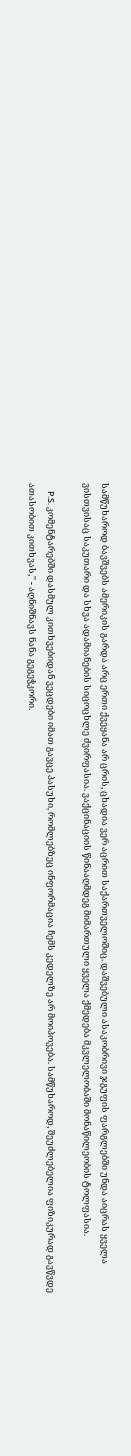სამწუხაროდ ბავშვებს ამერიკის გარდა არც ერთი ქვეყანა არ ცრის, ცხადია ვერ აცრით საქართველოშიც. დაშვებული ასაკობრივი ჯგუფის ფარგლებში უნდა აიცრას ყველა ვისთვისაც საკუთარი და სხვა ადამიანების სიცოცხლე ძვირფასია. ვაქცინაციის წინააღმდეგ მიმართული ყველა ქმედება მკვლელობაში მონაწილეობის ტოლფასია.

    P.S. კომენტარებში დასმულ კითხვებიდან ვეცდები იმათ გავცე პასუხი, რომლებზეც ინფორმაცია ჩემს კედელზე არ მოიპოვება. სამწუხაროდ, შეუძლებელია ფიზიკურად გავწვდე ათასობით კითხვას,'' - აღნიშნავს ნანა გეგეჭკორი.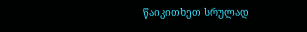წაიკითხეთ სრულად